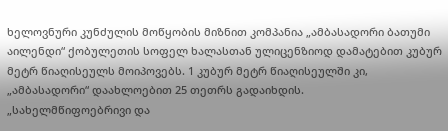ხელოვნური კუნძულის მოწყობის მიზნით კომპანია „ამბასადორი ბათუმი აილენდი“ ქობულეთის სოფელ ხალასთან ულიცენზიოდ დამატებით კუბურ მეტრ წიაღისეულს მოიპოვებს. 1 კუბურ მეტრ წიაღისეულში კი, „ამბასადორი“ დაახლოებით 25 თეთრს გადაიხდის.
„სახელმწიფოებრივი და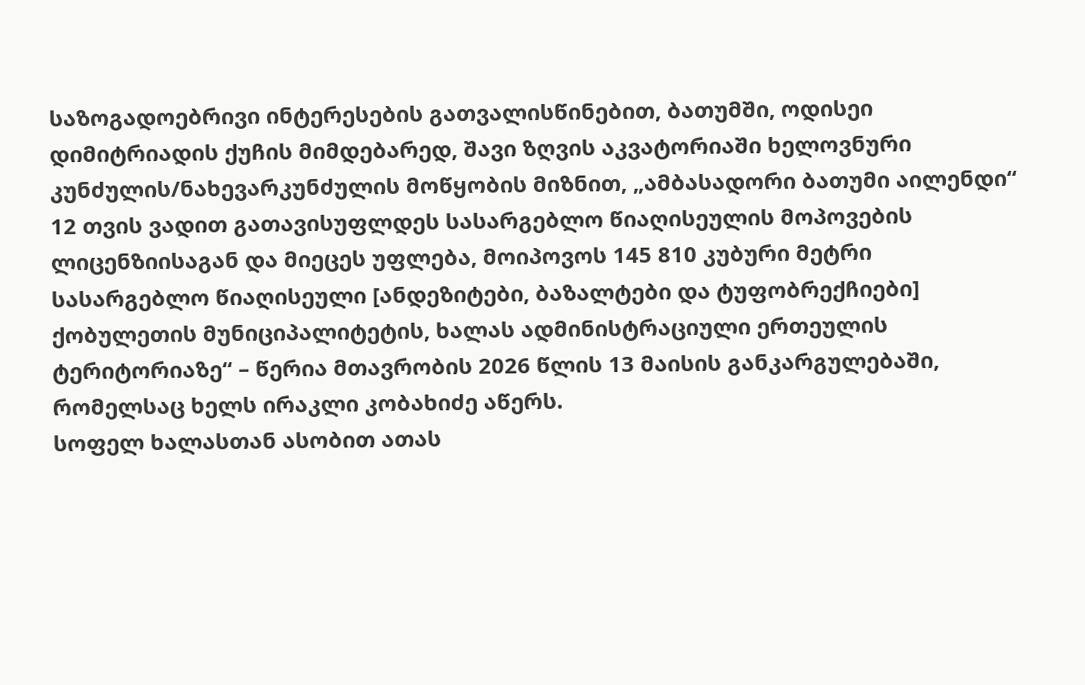საზოგადოებრივი ინტერესების გათვალისწინებით, ბათუმში, ოდისეი დიმიტრიადის ქუჩის მიმდებარედ, შავი ზღვის აკვატორიაში ხელოვნური კუნძულის/ნახევარკუნძულის მოწყობის მიზნით, „ამბასადორი ბათუმი აილენდი“ 12 თვის ვადით გათავისუფლდეს სასარგებლო წიაღისეულის მოპოვების ლიცენზიისაგან და მიეცეს უფლება, მოიპოვოს 145 810 კუბური მეტრი სასარგებლო წიაღისეული [ანდეზიტები, ბაზალტები და ტუფობრექჩიები] ქობულეთის მუნიციპალიტეტის, ხალას ადმინისტრაციული ერთეულის ტერიტორიაზე“ – წერია მთავრობის 2026 წლის 13 მაისის განკარგულებაში, რომელსაც ხელს ირაკლი კობახიძე აწერს.
სოფელ ხალასთან ასობით ათას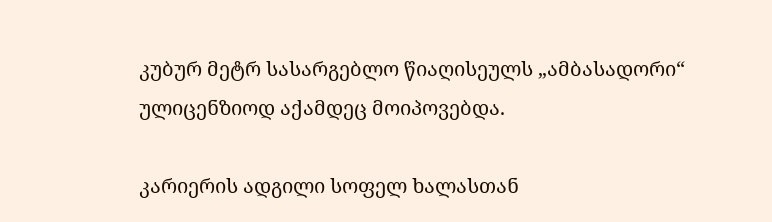კუბურ მეტრ სასარგებლო წიაღისეულს „ამბასადორი“ ულიცენზიოდ აქამდეც მოიპოვებდა.

კარიერის ადგილი სოფელ ხალასთან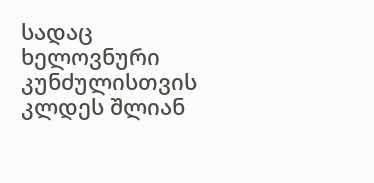სადაც ხელოვნური კუნძულისთვის კლდეს შლიან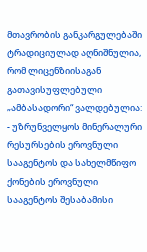მთავრობის განკარგულებაში ტრადიციულად აღნიშნულია, რომ ლიცენზიისაგან გათავისუფლებული „ამბასადორი“ ვალდებულია:
- უზრუნველყოს მინერალური რესურსების ეროვნული სააგენტოს და სახელმწიფო ქონების ეროვნული სააგენტოს შესაბამისი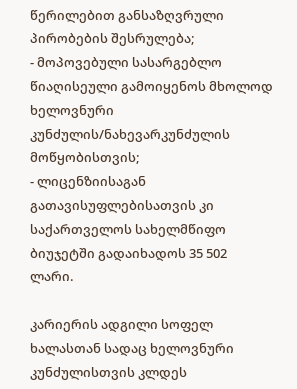წერილებით განსაზღვრული პირობების შესრულება;
- მოპოვებული სასარგებლო წიაღისეული გამოიყენოს მხოლოდ ხელოვნური კუნძულის/ნახევარკუნძულის მოწყობისთვის;
- ლიცენზიისაგან გათავისუფლებისათვის კი საქართველოს სახელმწიფო ბიუჯეტში გადაიხადოს 35 502 ლარი.

კარიერის ადგილი სოფელ ხალასთან სადაც ხელოვნური კუნძულისთვის კლდეს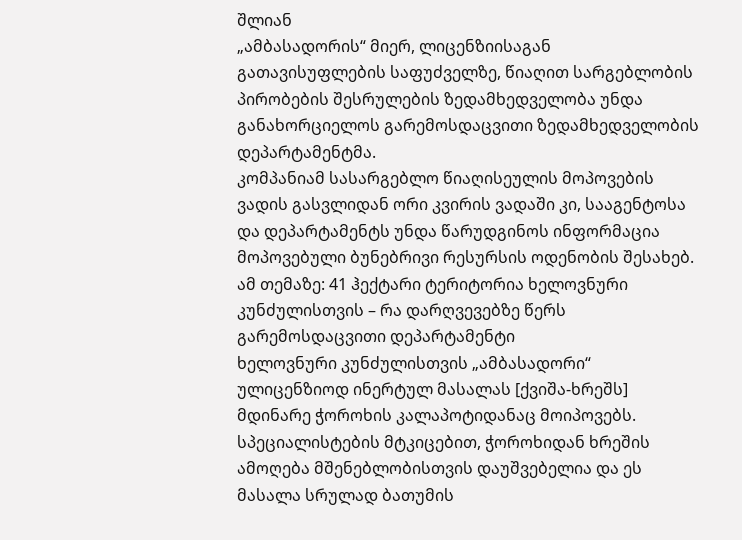შლიან
„ამბასადორის“ მიერ, ლიცენზიისაგან გათავისუფლების საფუძველზე, წიაღით სარგებლობის პირობების შესრულების ზედამხედველობა უნდა განახორციელოს გარემოსდაცვითი ზედამხედველობის დეპარტამენტმა.
კომპანიამ სასარგებლო წიაღისეულის მოპოვების ვადის გასვლიდან ორი კვირის ვადაში კი, სააგენტოსა და დეპარტამენტს უნდა წარუდგინოს ინფორმაცია მოპოვებული ბუნებრივი რესურსის ოდენობის შესახებ.
ამ თემაზე: 41 ჰექტარი ტერიტორია ხელოვნური კუნძულისთვის – რა დარღვევებზე წერს გარემოსდაცვითი დეპარტამენტი
ხელოვნური კუნძულისთვის „ამბასადორი“ ულიცენზიოდ ინერტულ მასალას [ქვიშა-ხრეშს] მდინარე ჭოროხის კალაპოტიდანაც მოიპოვებს.
სპეციალისტების მტკიცებით, ჭოროხიდან ხრეშის ამოღება მშენებლობისთვის დაუშვებელია და ეს მასალა სრულად ბათუმის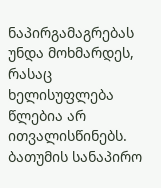ნაპირგამაგრებას უნდა მოხმარდეს, რასაც ხელისუფლება წლებია არ ითვალისწინებს.
ბათუმის სანაპირო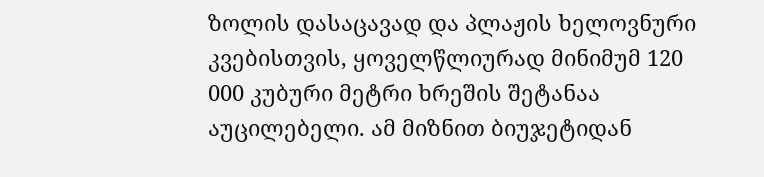ზოლის დასაცავად და პლაჟის ხელოვნური კვებისთვის, ყოველწლიურად მინიმუმ 120 000 კუბური მეტრი ხრეშის შეტანაა აუცილებელი. ამ მიზნით ბიუჯეტიდან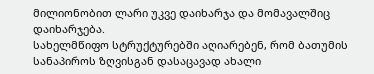მილიონობით ლარი უკვე დაიხარჯა და მომავალშიც დაიხარჯება.
სახელმწიფო სტრუქტურებში აღიარებენ, რომ ბათუმის სანაპიროს ზღვისგან დასაცავად ახალი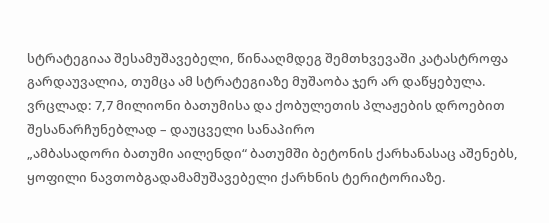სტრატეგიაა შესამუშავებელი, წინააღმდეგ შემთხვევაში კატასტროფა გარდაუვალია, თუმცა ამ სტრატეგიაზე მუშაობა ჯერ არ დაწყებულა.
ვრცლად: 7,7 მილიონი ბათუმისა და ქობულეთის პლაჟების დროებით შესანარჩუნებლად – დაუცველი სანაპირო
„ამბასადორი ბათუმი აილენდი“ ბათუმში ბეტონის ქარხანასაც აშენებს, ყოფილი ნავთობგადამამუშავებელი ქარხნის ტერიტორიაზე.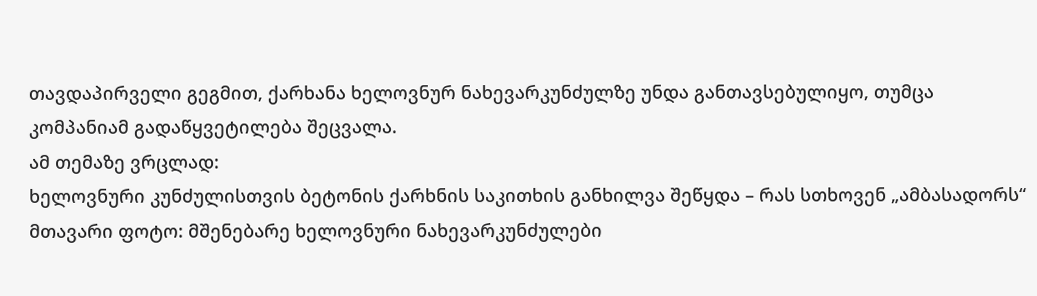თავდაპირველი გეგმით, ქარხანა ხელოვნურ ნახევარკუნძულზე უნდა განთავსებულიყო, თუმცა კომპანიამ გადაწყვეტილება შეცვალა.
ამ თემაზე ვრცლად:
ხელოვნური კუნძულისთვის ბეტონის ქარხნის საკითხის განხილვა შეწყდა – რას სთხოვენ „ამბასადორს“
მთავარი ფოტო: მშენებარე ხელოვნური ნახევარკუნძულები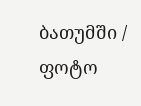ბათუმში / ფოტო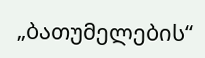„ბათუმელების“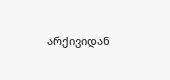არქივიდან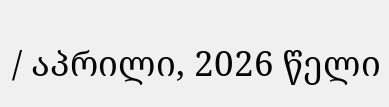/ აპრილი, 2026 წელი